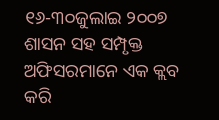୧୬-୩୦ଜୁଲାଇ ୨୦୦୭
ଶାସନ ସହ ସମ୍ପୃକ୍ତ ଅଫିସରମାନେ ଏକ କ୍ଲବ କରି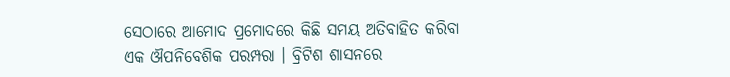ସେଠାରେ ଆମୋଦ ପ୍ରମୋଦରେ କିଛି ସମୟ ଅତିବାହିତ କରିବା ଏକ ଔପନିବେଶିକ ପରମ୍ପରା । ବ୍ରିଟିଶ ଶାସନରେ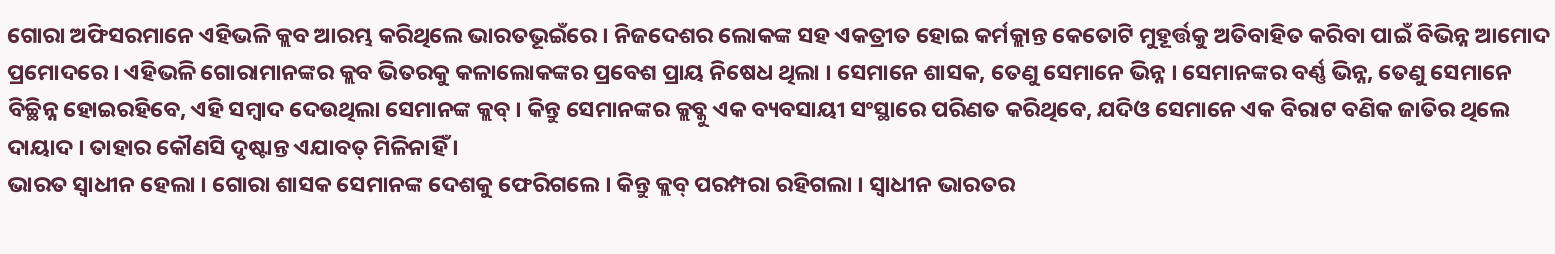ଗୋରା ଅଫିସରମାନେ ଏହିଭଳି କ୍ଲବ ଆରମ୍ଭ କରିଥିଲେ ଭାରତଭୂଇଁରେ । ନିଜଦେଶର ଲୋକଙ୍କ ସହ ଏକତ୍ରୀତ ହୋଇ କର୍ମକ୍ଲାନ୍ତ କେତୋଟି ମୁହୂର୍ତ୍ତକୁ ଅତିବାହିତ କରିବା ପାଇଁ ବିଭିନ୍ନ ଆମୋଦ ପ୍ରମୋଦରେ । ଏହିଭଳି ଗୋରାମାନଙ୍କର କ୍ଲବ ଭିତରକୁ କଳାଲୋକଙ୍କର ପ୍ରବେଶ ପ୍ରାୟ ନିଷେଧ ଥିଲା । ସେମାନେ ଶାସକ, ତେଣୁ ସେମାନେ ଭିନ୍ନ । ସେମାନଙ୍କର ବର୍ଣ୍ଣ ଭିନ୍ନ, ତେଣୁ ସେମାନେ ବିଚ୍ଛିନ୍ନ ହୋଇରହିବେ, ଏହି ସମ୍ବାଦ ଦେଉଥିଲା ସେମାନଙ୍କ କ୍ଲବ୍ । କିନ୍ତୁ ସେମାନଙ୍କର କ୍ଲବ୍କୁ ଏକ ବ୍ୟବସାୟୀ ସଂସ୍ଥାରେ ପରିଣତ କରିଥିବେ, ଯଦିଓ ସେମାନେ ଏକ ବିରାଟ ବଣିକ ଜାତିର ଥିଲେ ଦାୟାଦ । ତାହାର କୌଣସି ଦୃଷ୍ଟାନ୍ତ ଏଯାବତ୍ ମିଳିନାହିଁ ।
ଭାରତ ସ୍ୱାଧୀନ ହେଲା । ଗୋରା ଶାସକ ସେମାନଙ୍କ ଦେଶକୁ ଫେରିଗଲେ । କିନ୍ତୁ କ୍ଲବ୍ ପରମ୍ପରା ରହିଗଲା । ସ୍ୱାଧୀନ ଭାରତର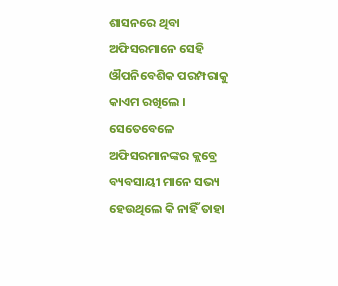ଶାସନରେ ଥିବା ଅଫିସରମାନେ ସେହି ଔପନିବେଶିକ ପରମ୍ପରାକୁ କାଏମ ରଖିଲେ । ସେତେବେଳେ ଅଫିସରମାନଙ୍କର କ୍ଲବ୍ରେ ବ୍ୟବସାୟୀ ମାନେ ସଭ୍ୟ ହେଉଥିଲେ କି ନାହିଁ ତାହା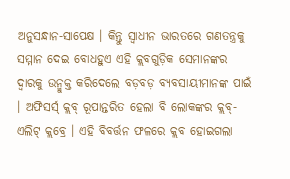ଅନୁସନ୍ଧାନ-ସାପେକ୍ଷ । କିନ୍ତୁ ସ୍ୱାଧୀନ ଭାରତରେ ଗଣତନ୍ତ୍ରକୁ ସମ୍ମାନ ଦେଇ ବୋଧହୁଏ ଏହି କ୍ଲବଗୁଡ଼ିକ ସେମାନଙ୍କର ଦ୍ୱାରକୁ ଉନ୍ମୁକ୍ତ କରିଦେଲେ ବଡ଼ବଡ଼ ବ୍ୟବସାୟୀମାନଙ୍କ ପାଇଁ । ଅଫିସର୍ସ୍ କ୍ଲବ୍ ରୂପାନ୍ତରିତ ହେଲା ବି ଲୋକଙ୍କର କ୍ଲବ୍- ଏଲିଟ୍ କ୍ଲବ୍ରେ । ଏହି ବିବର୍ତ୍ତନ ଫଳରେ କ୍ଲବ ହୋଇଗଲା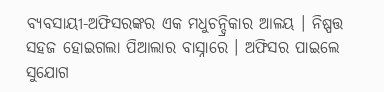ବ୍ୟବସାୟୀ-ଅଫିସରଙ୍କର ଏକ ମଧୁଚନ୍ଦ୍ରିକାର ଆଳୟ । ନିଷ୍ପତ୍ତ ସହଜ ହୋଇଗଲା ପିଆଲାର ବାସ୍ନାରେ । ଅଫିସର ପାଇଲେ ସୁଯୋଗ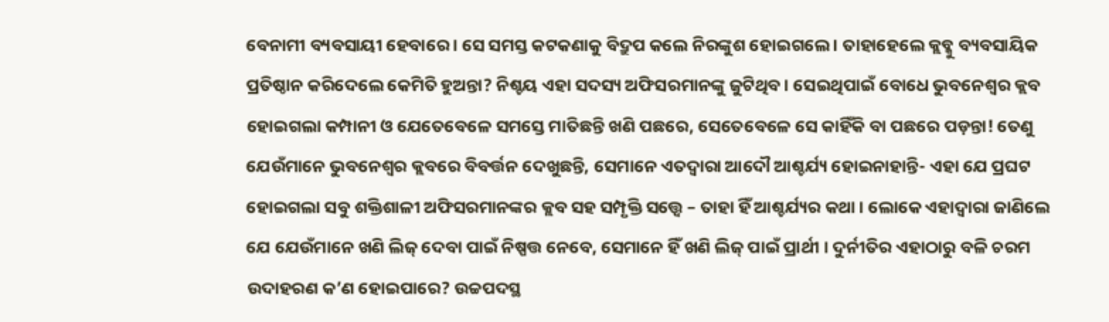ବେନାମୀ ବ୍ୟବସାୟୀ ହେବାରେ । ସେ ସମସ୍ତ କଟକଣାକୁ ବିଦ୍ରୁପ କଲେ ନିରଙ୍କୁଶ ହୋଇଗଲେ । ତାହାହେଲେ କ୍ଲବ୍କୁ ବ୍ୟବସାୟିକ ପ୍ରତିଷ୍ଠାନ କରିଦେଲେ କେମିତି ହୁଅନ୍ତା? ନିଶ୍ଚୟ ଏହା ସଦସ୍ୟ ଅଫିସରମାନଙ୍କୁ ଜୁଟିଥିବ । ସେଇଥିପାଇଁ ବୋଧେ ଭୁବନେଶ୍ୱର କ୍ଲବ ହୋଇଗଲା କମ୍ପାନୀ ଓ ଯେତେବେଳେ ସମସ୍ତେ ମାତିଛନ୍ତି ଖଣି ପଛରେ, ସେତେବେଳେ ସେ କାହିଁକି ବା ପଛରେ ପଡ଼ନ୍ତା! ତେଣୁ ଯେଉଁମାନେ ଭୁବନେଶ୍ୱର କ୍ଲବରେ ବିବର୍ତ୍ତନ ଦେଖୁଛନ୍ତି, ସେମାନେ ଏତଦ୍ୱାରା ଆଦୌ ଆଶ୍ଚର୍ଯ୍ୟ ହୋଇନାହାନ୍ତି- ଏହା ଯେ ପ୍ରଘଟ ହୋଇଗଲା ସବୁ ଶକ୍ତିଶାଳୀ ଅଫିସରମାନଙ୍କର କ୍ଲବ ସହ ସମ୍ପୃକ୍ତି ସତ୍ତ୍ୱେ – ତାହା ହିଁ ଆଶ୍ଚର୍ଯ୍ୟର କଥା । ଲୋକେ ଏହାଦ୍ୱାରା ଜାଣିଲେ ଯେ ଯେଉଁମାନେ ଖଣି ଲିଜ୍ ଦେବା ପାଇଁ ନିଷ୍ପତ୍ତ ନେବେ, ସେମାନେ ହିଁ ଖଣି ଲିଜ୍ ପାଇଁ ପ୍ରାର୍ଥୀ । ଦୁର୍ନୀତିର ଏହାଠାରୁ ବଳି ଚରମ ଉଦାହରଣ କ’ଣ ହୋଇପାରେ? ଉଚ୍ଚପଦସ୍ଥ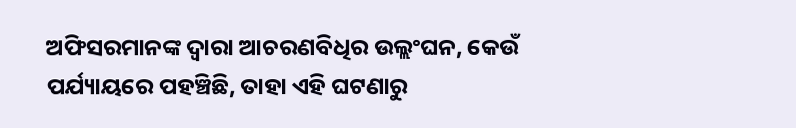ଅଫିସରମାନଙ୍କ ଦ୍ୱାରା ଆଚରଣବିଧିର ଉଲ୍ଲଂଘନ, କେଉଁ ପର୍ଯ୍ୟାୟରେ ପହଞ୍ଚିଛି, ତାହା ଏହି ଘଟଣାରୁ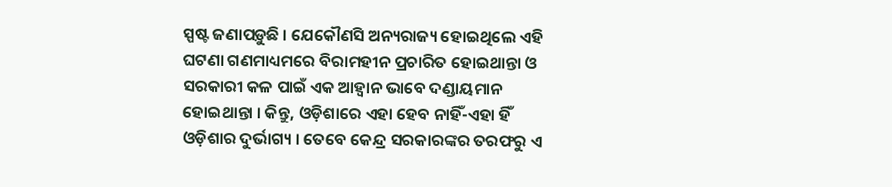ସ୍ପଷ୍ଟ ଜଣାପଡ଼ୁଛି । ଯେକୌଣସି ଅନ୍ୟରାଜ୍ୟ ହୋଇଥିଲେ ଏହି ଘଟଣା ଗଣମାଧ୍ୟମରେ ବିରାମହୀନ ପ୍ରଚାରିତ ହୋଇଥାନ୍ତା ଓ ସରକାରୀ କଳ ପାଇଁ ଏକ ଆହ୍ୱାନ ଭାବେ ଦଣ୍ଡାୟମାନ ହୋଇଥାନ୍ତା । କିନ୍ତୁ, ଓଡ଼ିଶାରେ ଏହା ହେବ ନାହିଁ-ଏହା ହିଁ ଓଡ଼ିଶାର ଦୁର୍ଭାଗ୍ୟ । ତେବେ କେନ୍ଦ୍ର ସରକାରଙ୍କର ତରଫରୁ ଏ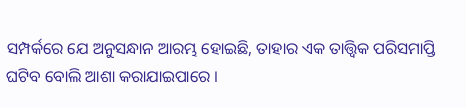ସମ୍ପର୍କରେ ଯେ ଅନୁସନ୍ଧାନ ଆରମ୍ଭ ହୋଇଛି, ତାହାର ଏକ ତାତ୍ତ୍ୱିକ ପରିସମାପ୍ତି ଘଟିବ ବୋଲି ଆଶା କରାଯାଇପାରେ ।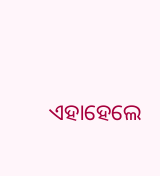ଏହାହେଲେ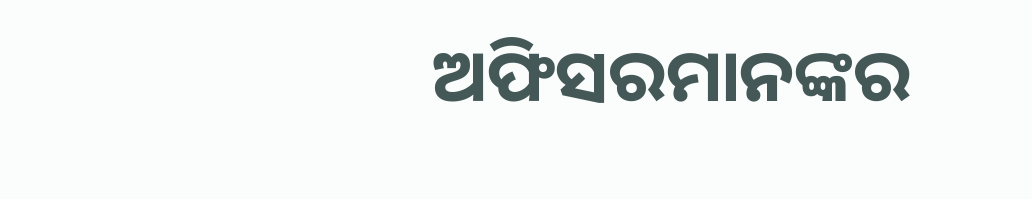ଅଫିସରମାନଙ୍କର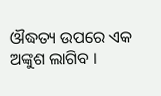ଔଦ୍ଧତ୍ୟ ଉପରେ ଏକ ଅଙ୍କୁଶ ଲାଗିବ ।